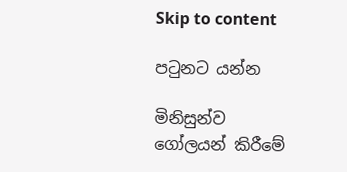Skip to content

පටුනට යන්න

මිනිසුන්ව ගෝලයන් කිරීමේ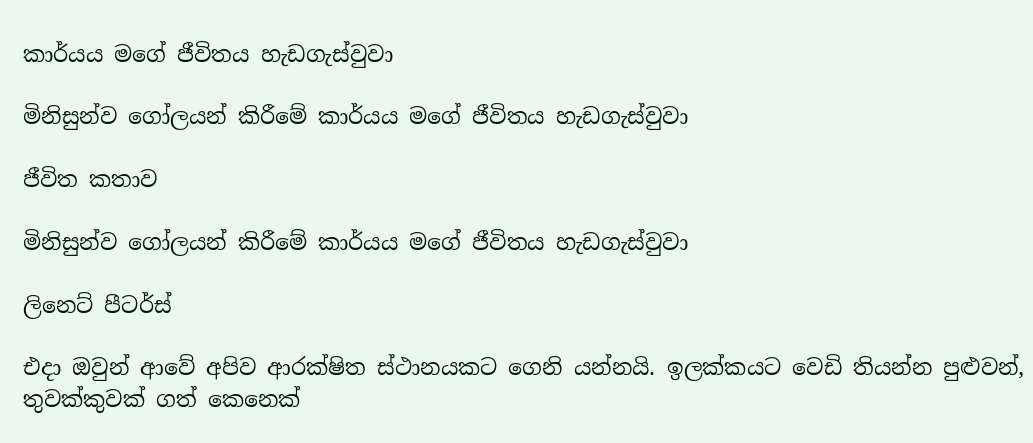කාර්යය මගේ ජීවිතය හැඩගැස්වුවා

මිනිසුන්ව ගෝලයන් කිරීමේ කාර්යය මගේ ජීවිතය හැඩගැස්වුවා

ජීවිත කතාව

මිනිසුන්ව ගෝලයන් කිරීමේ කාර්යය මගේ ජීවිතය හැඩගැස්වුවා

ලිනෙට් පීටර්ස්

එදා ඔවුන් ආවේ අපිව ආරක්ෂිත ස්ථානයකට ගෙනි යන්නයි. ඉලක්කයට වෙඩි තියන්න පුළුවන්, තුවක්කුවක් ගත් කෙනෙක්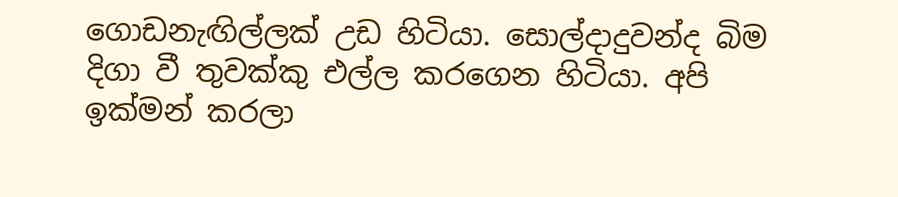ගොඩනැඟිල්ලක් උඩ හිටියා. සොල්දාදුවන්ද බිම දිගා වී තුවක්කු එල්ල කරගෙන හිටියා. අපි ඉක්මන් කරලා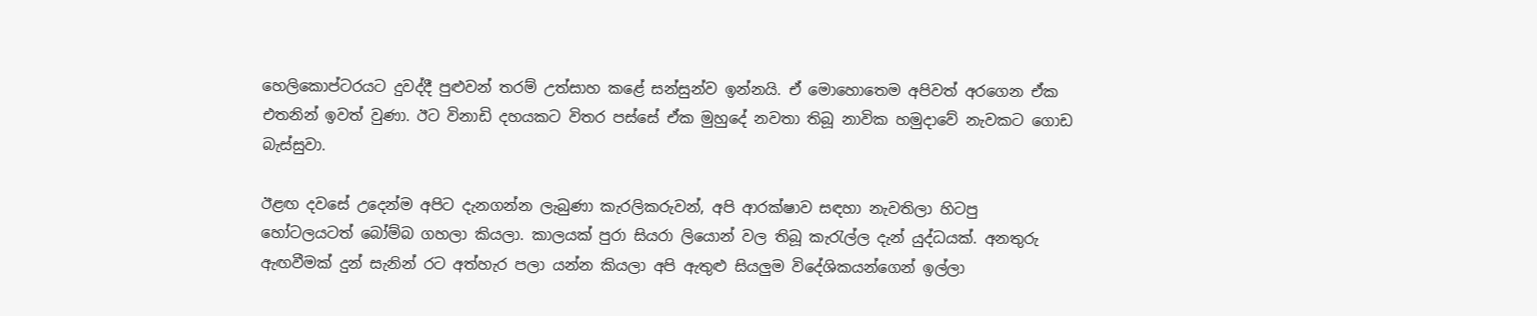හෙලිකොප්ටරයට දුවද්දී පුළුවන් තරම් උත්සාහ කළේ සන්සුන්ව ඉන්නයි. ඒ මොහොතෙම අපිවත් අරගෙන ඒක එතනින් ඉවත් වුණා. ඊට විනාඩි දහයකට විතර පස්සේ ඒක මුහුදේ නවතා තිබූ නාවික හමුදාවේ නැවකට ගොඩ බැස්සුවා.

ඊළඟ දවසේ උදෙන්ම අපිට දැනගන්න ලැබුණා කැරලිකරුවන්, අපි ආරක්ෂාව සඳහා නැවතිලා හිටපු හෝටලයටත් බෝම්බ ගහලා කියලා. කාලයක් පුරා සියරා ලියොන් වල තිබූ කැරැල්ල දැන් යුද්ධයක්. අනතුරු ඇඟවීමක් දුන් සැනින් රට අත්හැර පලා යන්න කියලා අපි ඇතුළු සියලුම විදේශිකයන්ගෙන් ඉල්ලා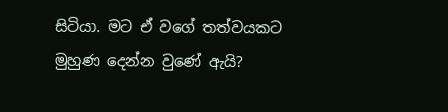සිටියා. මට ඒ වගේ තත්වයකට මුහුණ දෙන්න වුණේ ඇයි?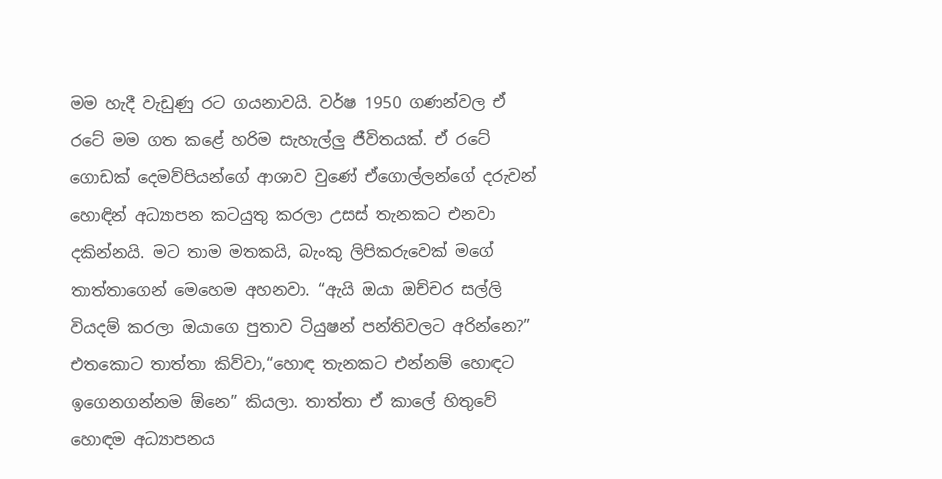මම හැදී වැඩුණු රට ගයනාවයි. වර්ෂ 1950 ගණන්වල ඒ රටේ මම ගත කළේ හරිම සැහැල්ලු ජීවිතයක්. ඒ රටේ ගොඩක් දෙමව්පියන්ගේ ආශාව වුණේ ඒගොල්ලන්ගේ දරුවන් හොඳින් අධ්‍යාපන කටයුතු කරලා උසස් තැනකට එනවා දකින්නයි. මට තාම මතකයි, බැංකු ලිපිකරුවෙක් මගේ තාත්තාගෙන් මෙහෙම අහනවා. “ඇයි ඔයා ඔච්චර සල්ලි වියදම් කරලා ඔයාගෙ පුතාව ටියුෂන් පන්තිවලට අරින්නෙ?” එතකොට තාත්තා කිව්වා,“හොඳ තැනකට එන්නම් හොඳට ඉගෙනගන්නම ඕනෙ” කියලා. තාත්තා ඒ කාලේ හිතුවේ හොඳම අධ්‍යාපනය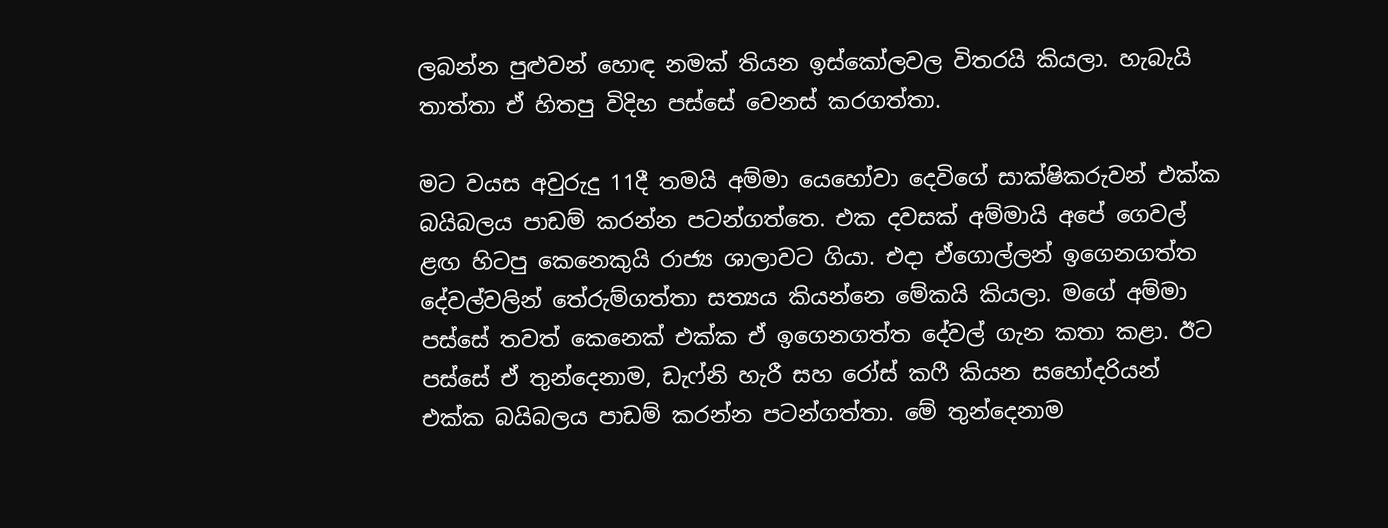ලබන්න පුළුවන් හොඳ නමක් තියන ඉස්කෝලවල විතරයි කියලා. හැබැයි තාත්තා ඒ හිතපු විදිහ පස්සේ වෙනස් කරගත්තා.

මට වයස අවුරුදු 11දී තමයි අම්මා යෙහෝවා දෙවිගේ සාක්ෂිකරුවන් එක්ක බයිබලය පාඩම් කරන්න පටන්ගත්තෙ. එක දවසක් අම්මායි අපේ ගෙවල් ළඟ හිටපු කෙනෙකුයි රාජ්‍ය ශාලාවට ගියා. එදා ඒගොල්ලන් ඉගෙනගත්ත දේවල්වලින් තේරුම්ගත්තා සත්‍යය කියන්නෙ මේකයි කියලා. මගේ අම්මා පස්සේ තවත් කෙනෙක් එක්ක ඒ ඉගෙනගත්ත දේවල් ගැන කතා කළා. ඊට පස්සේ ඒ තුන්දෙනාම, ඩැෆ්නි හැරී සහ රෝස් කෆී කියන සහෝදරියන් එක්ක බයිබලය පාඩම් කරන්න පටන්ගත්තා. මේ තුන්දෙනාම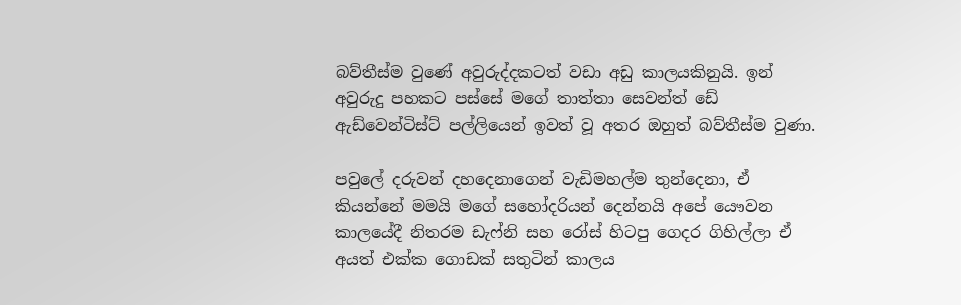බව්තීස්ම වුණේ අවුරුද්දකටත් වඩා අඩු කාලයකිනුයි. ඉන් අවුරුදු පහකට පස්සේ මගේ තාත්තා සෙවන්ත් ඩේ ඇඩ්වෙන්ටිස්ට් පල්ලියෙන් ඉවත් වූ අතර ඔහුත් බව්තීස්ම වුණා.

පවුලේ දරුවන් දහදෙනාගෙන් වැඩිමහල්ම තුන්දෙනා, ඒ කියන්නේ මමයි මගේ සහෝදරියන් දෙන්නයි අපේ යෞවන කාලයේදී නිතරම ඩැෆ්නි සහ රෝස් හිටපු ගෙදර ගිහිල්ලා ඒ අයත් එක්ක ගොඩක් සතුටින් කාලය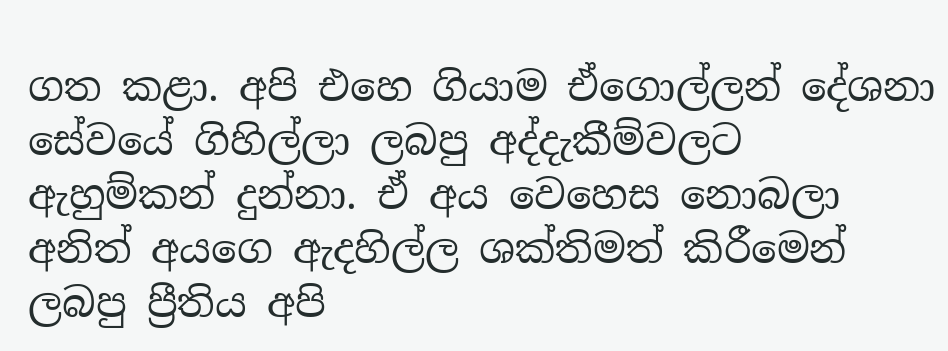ගත කළා. අපි එහෙ ගියාම ඒගොල්ලන් දේශනා සේවයේ ගිහිල්ලා ලබපු අද්දැකීම්වලට ඇහුම්කන් දුන්නා. ඒ අය වෙහෙස නොබලා අනිත් අයගෙ ඇදහිල්ල ශක්තිමත් කිරීමෙන් ලබපු ප්‍රීතිය අපි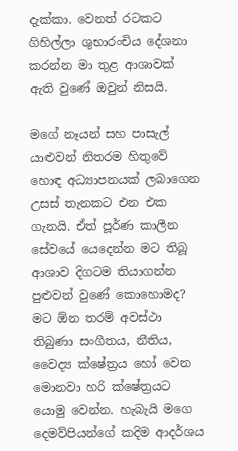දැක්කා. වෙනත් රටකට ගිහිල්ලා ශුභාරංචිය දේශනා කරන්න මා තුළ ආශාවක් ඇති වුණේ ඔවුන් නිසයි.

මගේ නෑයන් සහ පාසැල් යාළුවන් නිතරම හිතුවේ හොඳ අධ්‍යාපනයක් ලබාගෙන උසස් තැනකට එන එක ගැනයි. ඒත් පූර්ණ කාලීන සේවයේ යෙදෙන්න මට තිබූ ආශාව දිගටම තියාගන්න පුළුවන් වුණේ කොහොමද? මට ඕන තරම් අවස්ථා තිබුණා සංගීතය, නීතිය, වෛද්‍ය ක්ෂේත්‍රය හෝ වෙන මොනවා හරි ක්ෂේත්‍රයට යොමු වෙන්න. හැබැයි මගෙ දෙමව්පියන්ගේ කදිම ආදර්ශය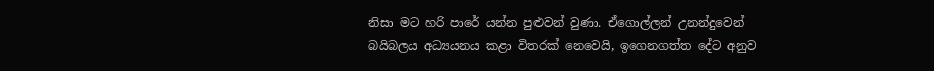නිසා මට හරි පාරේ යන්න පුළුවන් වුණා. ඒගොල්ලන් උනන්දුවෙන් බයිබලය අධ්‍යයනය කළා විතරක් නෙවෙයි, ඉගෙනගත්ත දේට අනුව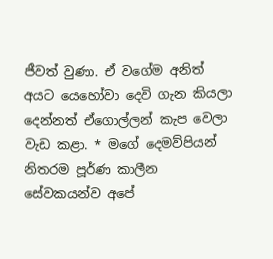ජීවත් වුණා. ඒ වගේම අනිත් අයට යෙහෝවා දෙවි ගැන කියලා දෙන්නත් ඒගොල්ලන් කැප වෙලා වැඩ කළා. * මගේ දෙමව්පියන් නිතරම පූර්ණ කාලීන සේවකයන්ව අපේ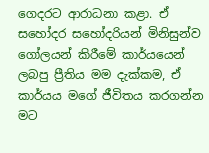ගෙදරට ආරාධනා කළා. ඒ සහෝදර සහෝදරියන් මිනිසුන්ව ගෝලයන් කිරීමේ කාර්යයෙන් ලබපු ප්‍රීතිය මම දැක්කම, ඒ කාර්යය මගේ ජීවිතය කරගන්න මට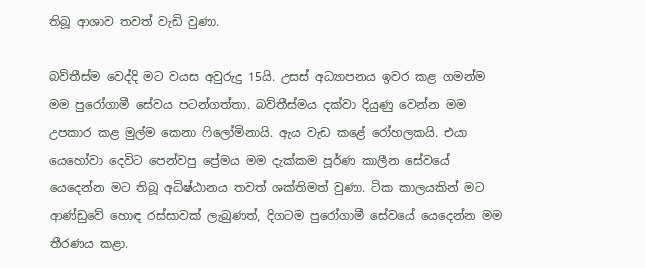තිබූ ආශාව තවත් වැඩි වුණා.

බව්තීස්ම වෙද්දි මට වයස අවුරුදු 15යි. උසස් අධ්‍යාපනය ඉවර කළ ගමන්ම මම පුරෝගාමී සේවය පටන්ගත්තා. බව්තීස්මය දක්වා දියුණු වෙන්න මම උපකාර කළ මුල්ම කෙනා ෆිලෝමිනායි. ඇය වැඩ කළේ රෝහලකයි. එයා යෙහෝවා දෙවිට පෙන්වපු ප්‍රේමය මම දැක්කම පූර්ණ කාලීන සේවයේ යෙදෙන්න මට තිබූ අධිෂ්ඨානය තවත් ශක්තිමත් වුණා. ටික කාලයකින් මට ආණ්ඩුවේ හොඳ රස්සාවක් ලැබුණත්, දිගටම පුරෝගාමී සේවයේ යෙදෙන්න මම තීරණය කළා.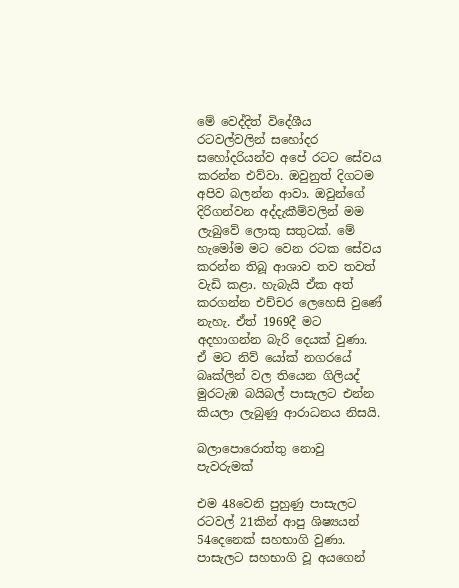මේ වෙද්දිත් විදේශීය රටවල්වලින් සහෝදර සහෝදරියන්ව අපේ රටට සේවය කරන්න එව්වා. ඔවුනුත් දිගටම අපිව බලන්න ආවා. ඔවුන්ගේ දිරිගන්වන අද්දැකීම්වලින් මම ලැබුවේ ලොකු සතුටක්. මේ හැමෝම මට වෙන රටක සේවය කරන්න තිබූ ආශාව තව තවත් වැඩි කළා. හැබැයි ඒක අත් කරගන්න එච්චර ලෙහෙසි වුණේ නැහැ. ඒත් 1969දී මට අදහාගන්න බැරි දෙයක් වුණා. ඒ මට නිව් යෝක් නගරයේ බෘක්ලින් වල තියෙන ගිලියද් මුරටැඹ බයිබල් පාසැලට එන්න කියලා ලැබුණු ආරාධනය නිසයි.

බලාපොරොත්තු නොවු පැවරුමක්

එම 48වෙනි පුහුණු පාසැලට රටවල් 21කින් ආපු ශිෂ්‍යයන් 54දෙනෙක් සහභාගි වුණා. පාසැලට සහභාගි වූ අයගෙන්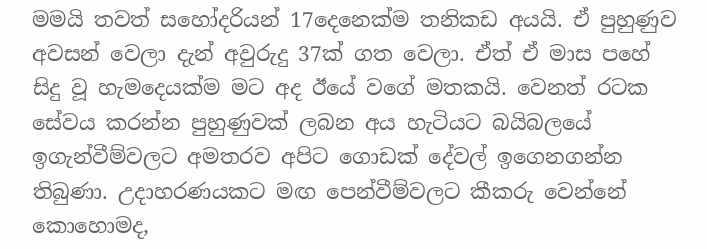මමයි තවත් සහෝදරියන් 17දෙනෙක්ම තනිකඩ අයයි. ඒ පුහුණුව අවසන් වෙලා දැන් අවුරුදු 37ක් ගත වෙලා. ඒත් ඒ මාස පහේ සිදු වූ හැමදෙයක්ම මට අද ඊයේ වගේ මතකයි. වෙනත් රටක සේවය කරන්න පුහුණුවක් ලබන අය හැටියට බයිබලයේ ඉගැන්වීම්වලට අමතරව අපිට ගොඩක් දේවල් ඉගෙනගන්න තිබුණා. උදාහරණයකට මඟ පෙන්වීම්වලට කීකරු වෙන්නේ කොහොමද,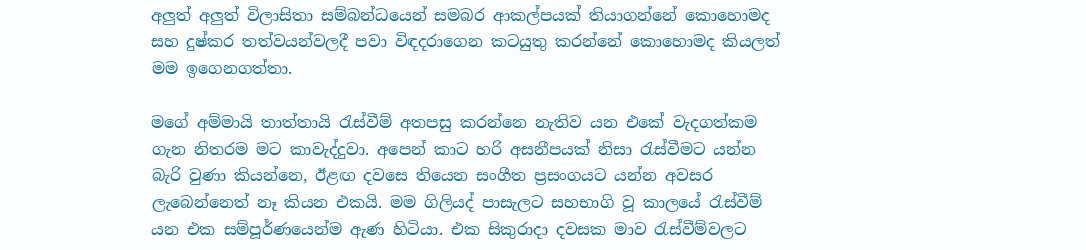අලුත් අලුත් විලාසිතා සම්බන්ධයෙන් සමබර ආකල්පයක් තියාගන්නේ කොහොමද සහ දුෂ්කර තත්වයන්වලදී පවා විඳදරාගෙන කටයුතු කරන්නේ කොහොමද කියලත් මම ඉගෙනගත්තා.

මගේ අම්මායි තාත්තායි රැස්වීම් අතපසු කරන්නෙ නැතිව යන එකේ වැදගත්කම ගැන නිතරම මට කාවැද්දුවා. අපෙන් කාට හරි අසනීපයක් නිසා රැස්වීමට යන්න බැරි වුණා කියන්නෙ, ඊළඟ දවසෙ තියෙන සංගීත ප්‍රසංගයට යන්න අවසර ලැබෙන්නෙත් නෑ කියන එකයි. මම ගිලියද් පාසැලට සහභාගි වූ කාලයේ රැස්වීම් යන එක සම්පූර්ණයෙන්ම ඇණ හිටියා. එක සිකුරාදා දවසක මාව රැස්වීම්වලට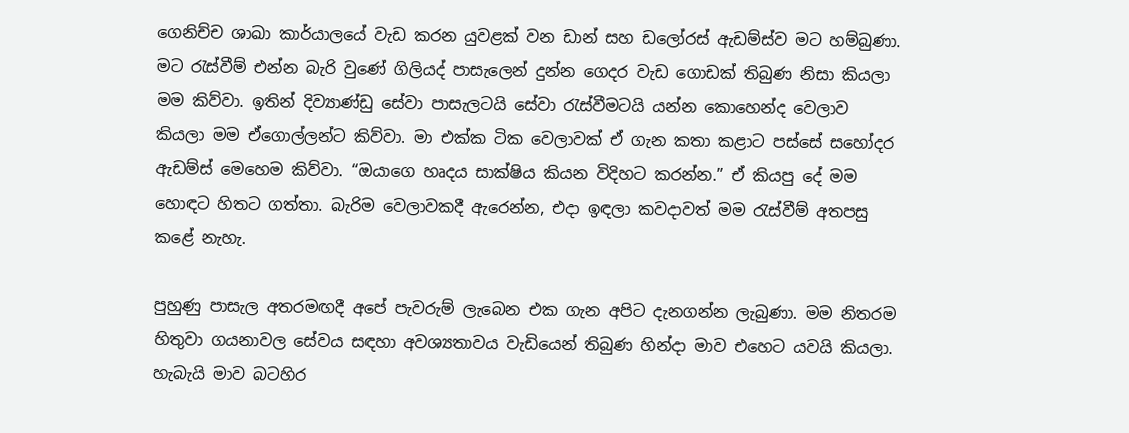ගෙනිච්ච ශාඛා කාර්යාලයේ වැඩ කරන යුවළක් වන ඩාන් සහ ඩලෝරස් ඇඩම්ස්ව මට හම්බුණා. මට රැස්වීම් එන්න බැරි වුණේ ගිලියද් පාසැලෙන් දුන්න ගෙදර වැඩ ගොඩක් තිබුණ නිසා කියලා මම කිව්වා. ඉතින් දිව්‍යාණ්ඩු සේවා පාසැලටයි සේවා රැස්වීමටයි යන්න කොහෙන්ද වෙලාව කියලා මම ඒගොල්ලන්ට කිව්වා. මා එක්ක ටික වෙලාවක් ඒ ගැන කතා කළාට පස්සේ සහෝදර ඇඩම්ස් මෙහෙම කිව්වා. “ඔයාගෙ හෘදය සාක්ෂිය කියන විදිහට කරන්න.” ඒ කියපු දේ මම හොඳට හිතට ගත්තා. බැරිම වෙලාවකදී ඇරෙන්න, එදා ඉඳලා කවදාවත් මම රැස්වීම් අතපසු කළේ නැහැ.

පුහුණු පාසැල අතරමඟදී අපේ පැවරුම් ලැබෙන එක ගැන අපිට දැනගන්න ලැබුණා. මම නිතරම හිතුවා ගයනාවල සේවය සඳහා අවශ්‍යතාවය වැඩියෙන් තිබුණ හින්දා මාව එහෙට යවයි කියලා. හැබැයි මාව බටහිර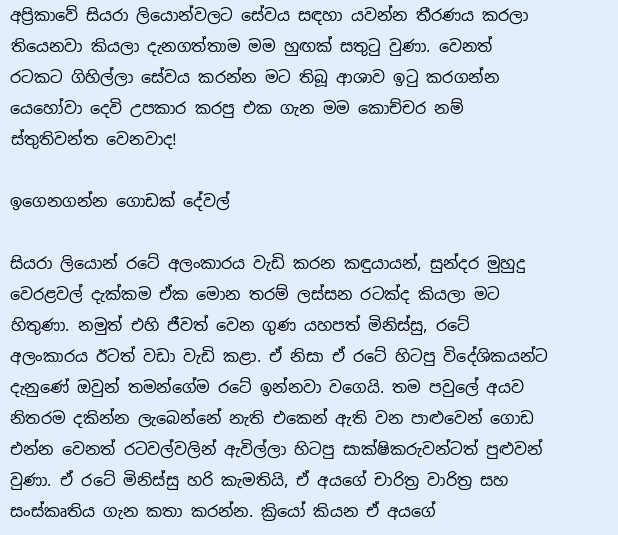අප්‍රිකාවේ සියරා ලියොන්වලට සේවය සඳහා යවන්න තීරණය කරලා තියෙනවා කියලා දැනගත්තාම මම හුඟක් සතුටු වුණා. වෙනත් රටකට ගිහිල්ලා සේවය කරන්න මට තිබූ ආශාව ඉටු කරගන්න යෙහෝවා දෙවි උපකාර කරපු එක ගැන මම කොච්චර නම් ස්තුතිවන්ත වෙනවාද!

ඉගෙනගන්න ගොඩක් දේවල්

සියරා ලියොන් රටේ අලංකාරය වැඩි කරන කඳුයායන්, සුන්දර මුහුදු වෙරළවල් දැක්කම ඒක මොන තරම් ලස්සන රටක්ද කියලා මට හිතුණා. නමුත් එහි ජීවත් වෙන ගුණ යහපත් මිනිස්සු, රටේ අලංකාරය ඊටත් වඩා වැඩි කළා. ඒ නිසා ඒ රටේ හිටපු විදේශිකයන්ට දැනුණේ ඔවුන් තමන්ගේම රටේ ඉන්නවා වගෙයි. තම පවුලේ අයව නිතරම දකින්න ලැබෙන්නේ නැති එකෙන් ඇති වන පාළුවෙන් ගොඩ එන්න වෙනත් රටවල්වලින් ඇවිල්ලා හිටපු සාක්ෂිකරුවන්ටත් පුළුවන් වුණා. ඒ රටේ මිනිස්සු හරි කැමතියි, ඒ අයගේ චාරිත්‍ර වාරිත්‍ර සහ සංස්කෘතිය ගැන කතා කරන්න. ක්‍රියෝ කියන ඒ අයගේ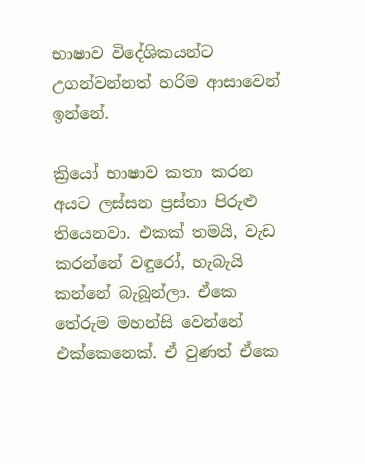භාෂාව විදේශිකයන්ට උගන්වන්නත් හරිම ආසාවෙන් ඉන්නේ.

ක්‍රියෝ භාෂාව කතා කරන අයට ලස්සන ප්‍රස්තා පිරුළු තියෙනවා. එකක් තමයි, වැඩ කරන්නේ වඳුරෝ, හැබැයි කන්නේ බැබූන්ලා. ඒකෙ තේරුම මහන්සි වෙන්නේ එක්කෙනෙක්. ඒ වුණත් ඒකෙ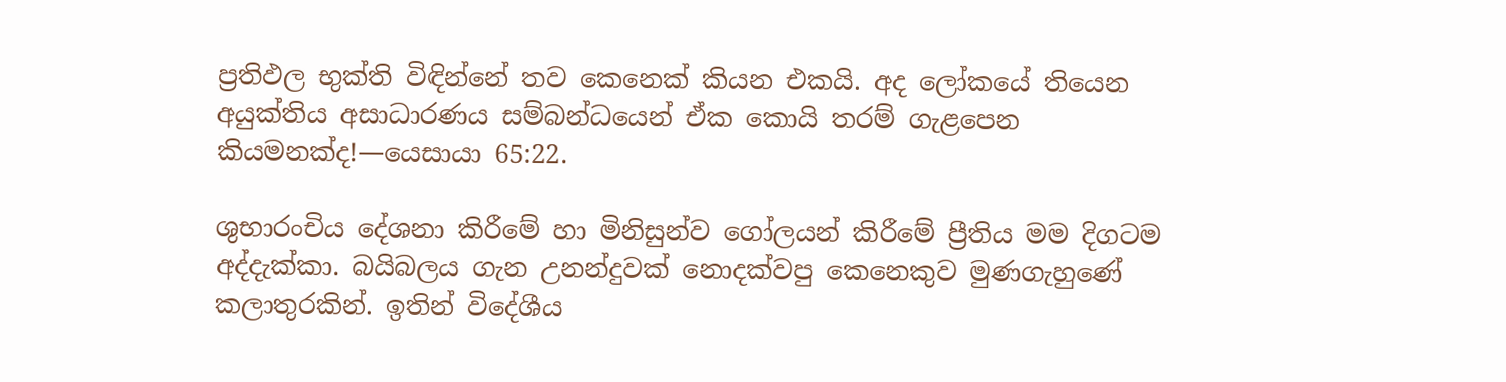ප්‍රතිඵල භුක්ති විඳින්නේ තව කෙනෙක් කියන එකයි. අද ලෝකයේ තියෙන අයුක්තිය අසාධාරණය සම්බන්ධයෙන් ඒක කොයි තරම් ගැළපෙන කියමනක්ද!—යෙසායා 65:22.

ශුභාරංචිය දේශනා කිරීමේ හා මිනිසුන්ව ගෝලයන් කිරීමේ ප්‍රීතිය මම දිගටම අද්දැක්කා. බයිබලය ගැන උනන්දුවක් නොදක්වපු කෙනෙකුව මුණගැහුණේ කලාතුරකින්. ඉතින් විදේශීය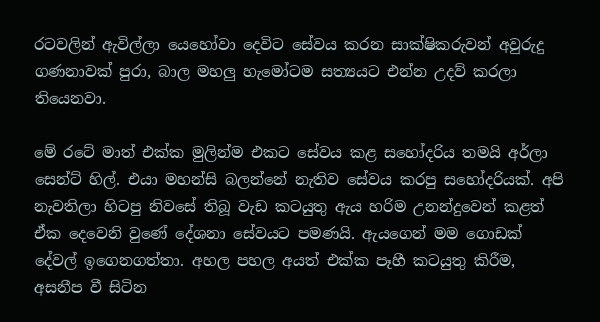රටවලින් ඇවිල්ලා යෙහෝවා දෙවිට සේවය කරන සාක්ෂිකරුවන් අවුරුදු ගණනාවක් පුරා, බාල මහලු හැමෝටම සත්‍යයට එන්න උදව් කරලා තියෙනවා.

මේ රටේ මාත් එක්ක මුලින්ම එකට සේවය කළ සහෝදරිය තමයි අර්ලා සෙන්ට් හිල්. එයා මහන්සි බලන්නේ නැතිව සේවය කරපු සහෝදරියක්. අපි නැවතිලා හිටපු නිවසේ තිබූ වැඩ කටයුතු ඇය හරිම උනන්දුවෙන් කළත් ඒක දෙවෙනි වුණේ දේශනා සේවයට පමණයි. ඇයගෙන් මම ගොඩක් දේවල් ඉගෙනගත්තා. අහල පහල අයත් එක්ක පෑහී කටයුතු කිරීම, අසනීප වී සිටින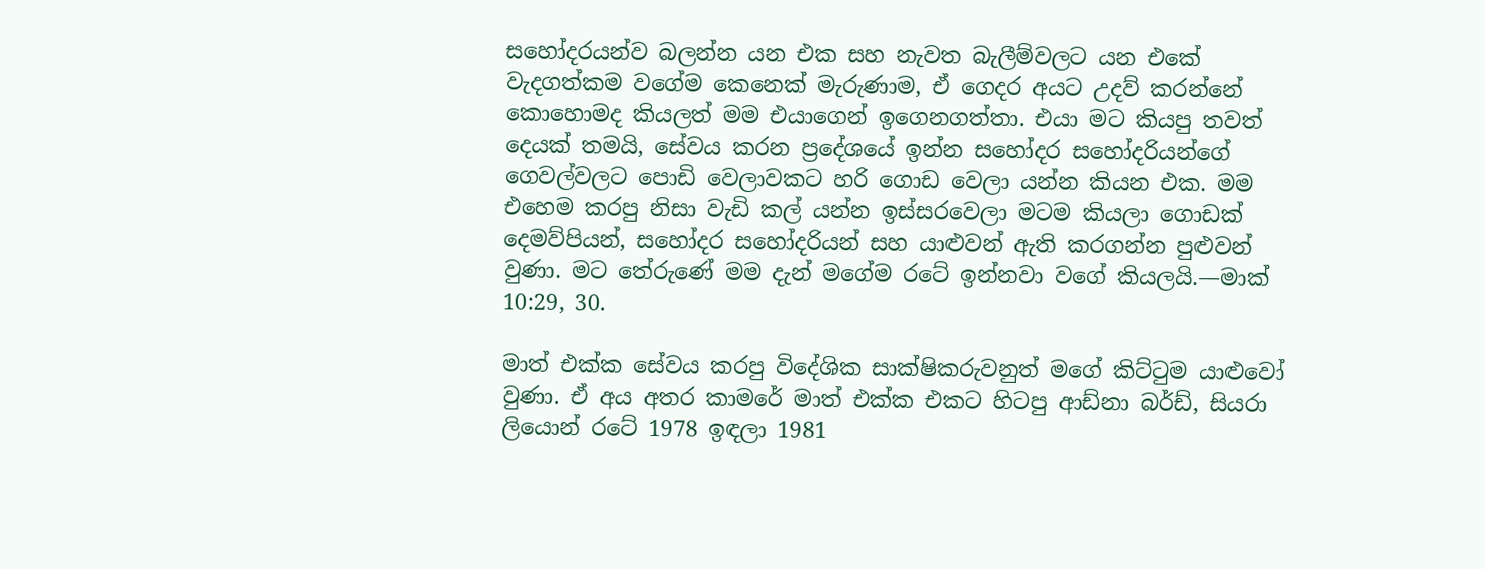සහෝදරයන්ව බලන්න යන එක සහ නැවත බැලීම්වලට යන එකේ වැදගත්කම වගේම කෙනෙක් මැරුණාම, ඒ ගෙදර අයට උදව් කරන්නේ කොහොමද කියලත් මම එයාගෙන් ඉගෙනගත්තා. එයා මට කියපු තවත් දෙයක් තමයි, සේවය කරන ප්‍රදේශයේ ඉන්න සහෝදර සහෝදරියන්ගේ ගෙවල්වලට පොඩි වෙලාවකට හරි ගොඩ වෙලා යන්න කියන එක. මම එහෙම කරපු නිසා වැඩි කල් යන්න ඉස්සරවෙලා මටම කියලා ගොඩක් දෙමව්පියන්, සහෝදර සහෝදරියන් සහ යාළුවන් ඇති කරගන්න පුළුවන් වුණා. මට තේරුණේ මම දැන් මගේම රටේ ඉන්නවා වගේ කියලයි.—මාක් 10:29, 30.

මාත් එක්ක සේවය කරපු විදේශික සාක්ෂිකරුවනුත් මගේ කිට්ටුම යාළුවෝ වුණා. ඒ අය අතර කාමරේ මාත් එක්ක එකට හිටපු ආඩ්නා බර්ඩ්, සියරා ලියොන් රටේ 1978 ඉඳලා 1981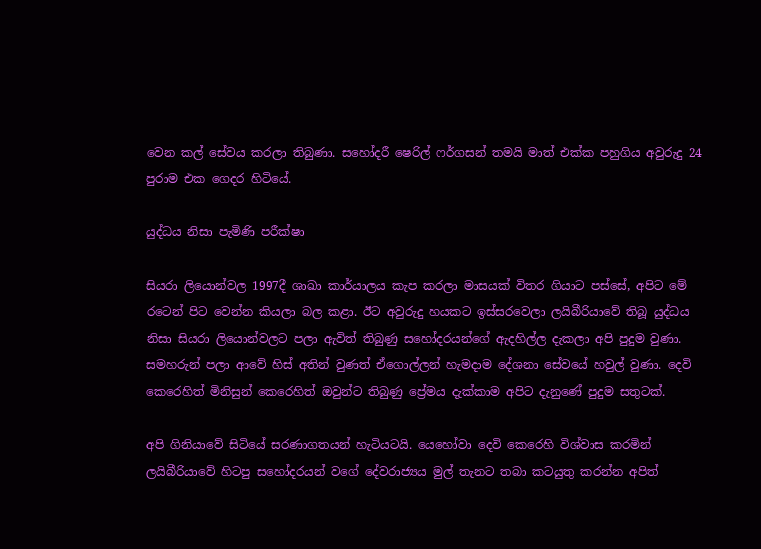වෙන කල් සේවය කරලා තිබුණා. සහෝදරී ෂෙරිල් ෆර්ගසන් තමයි මාත් එක්ක පහුගිය අවුරුදු 24 පුරාම එක ගෙදර හිටියේ.

යුද්ධය නිසා පැමිණි පරීක්ෂා

සියරා ලියොන්වල 1997දී ශාඛා කාර්යාලය කැප කරලා මාසයක් විතර ගියාට පස්සේ, අපිට මේ රටෙන් පිට වෙන්න කියලා බල කළා. ඊට අවුරුදු හයකට ඉස්සරවෙලා ලයිබීරියාවේ තිබූ යුද්ධය නිසා සියරා ලියොන්වලට පලා ඇවිත් තිබුණු සහෝදරයන්ගේ ඇදහිල්ල දැකලා අපි පුදුම වුණා. සමහරුන් පලා ආවේ හිස් අතින් වුණත් ඒගොල්ලන් හැමදාම දේශනා සේවයේ හවුල් වුණා. දෙවි කෙරෙහිත් මිනිසුන් කෙරෙහිත් ඔවුන්ට තිබුණු ප්‍රේමය දැක්කාම අපිට දැනුණේ පුදුම සතුටක්.

අපි ගිනියාවේ සිටියේ සරණාගතයන් හැටියටයි. යෙහෝවා දෙවි කෙරෙහි විශ්වාස කරමින් ලයිබීරියාවේ හිටපු සහෝදරයන් වගේ දේවරාජ්‍යය මුල් තැනට තබා කටයුතු කරන්න අපිත්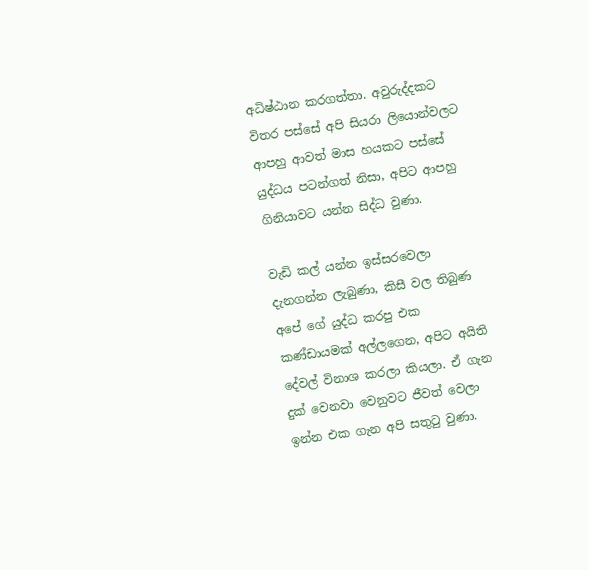අධිෂ්ඨාන කරගත්තා. අවුරුද්දකට විතර පස්සේ අපි සියරා ලියොන්වලට ආපහු ආවත් මාස හයකට පස්සේ යුද්ධය පටන්ගත් නිසා, අපිට ආපහු ගිනියාවට යන්න සිද්ධ වුණා.

වැඩි කල් යන්න ඉස්සරවෙලා දැනගන්න ලැබුණා, කිසී වල තිබුණ අපේ ගේ යුද්ධ කරපු එක කණ්ඩායමක් අල්ලගෙන, අපිට අයිති දේවල් විනාශ කරලා කියලා. ඒ ගැන දුක් වෙනවා වෙනුවට ජීවත් වෙලා ඉන්න එක ගැන අපි සතුටු වුණා.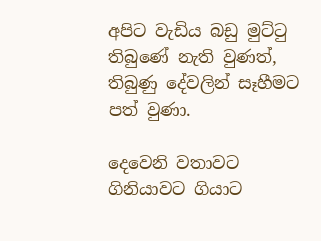අපිට වැඩිය බඩු මුට්ටු තිබුණේ නැති වුණත්, තිබුණු දේවලින් සෑහීමට පත් වුණා.

දෙවෙනි වතාවට ගිනියාවට ගියාට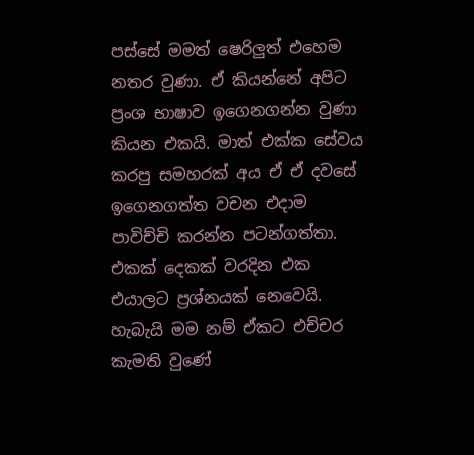පස්සේ මමත් ෂෙරිලුත් එහෙම නතර වුණා. ඒ කියන්නේ අපිට ප්‍රංශ භාෂාව ඉගෙනගන්න වුණා කියන එකයි. මාත් එක්ක සේවය කරපු සමහරක් අය ඒ ඒ දවසේ ඉගෙනගත්ත වචන එදාම පාවිච්චි කරන්න පටන්ගත්තා. එකක් දෙකක් වරදින එක එයාලට ප්‍රශ්නයක් නෙවෙයි. හැබැයි මම නම් ඒකට එච්චර කැමති වුණේ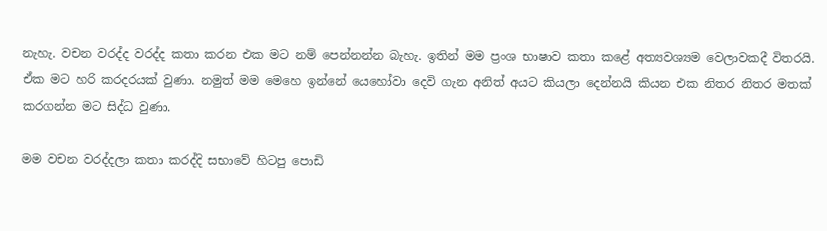නැහැ. වචන වරද්ද වරද්ද කතා කරන එක මට නම් පෙන්නන්න බැහැ. ඉතින් මම ප්‍රංශ භාෂාව කතා කළේ අත්‍යවශ්‍යම වෙලාවකදී විතරයි. ඒක මට හරි කරදරයක් වුණා. නමුත් මම මෙහෙ ඉන්නේ යෙහෝවා දෙවි ගැන අනිත් අයට කියලා දෙන්නයි කියන එක නිතර නිතර මතක් කරගන්න මට සිද්ධ වුණා.

මම වචන වරද්දලා කතා කරද්දි සභාවේ හිටපු පොඩි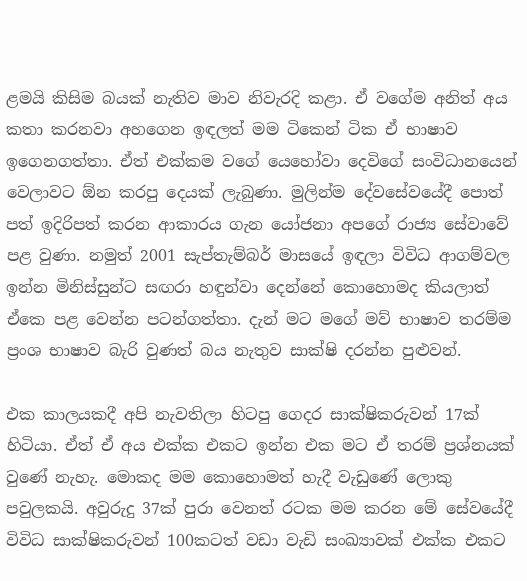ළමයි කිසිම බයක් නැතිව මාව නිවැරදි කළා. ඒ වගේම අනිත් අය කතා කරනවා අහගෙන ඉඳලත් මම ටිකෙන් ටික ඒ භාෂාව ඉගෙනගත්තා. ඒත් එක්කම වගේ යෙහෝවා දෙවිගේ සංවිධානයෙන් වෙලාවට ඕන කරපු දෙයක් ලැබුණා. මුලින්ම දේවසේවයේදී පොත් පත් ඉදිරිපත් කරන ආකාරය ගැන යෝජනා අපගේ රාජ්‍ය සේවාවේ පළ වුණා. නමුත් 2001 සැප්තැම්බර් මාසයේ ඉඳලා විවිධ ආගම්වල ඉන්න මිනිස්සුන්ට සඟරා හඳුන්වා දෙන්නේ කොහොමද කියලාත් ඒකෙ පළ වෙන්න පටන්ගත්තා. දැන් මට මගේ මව් භාෂාව තරම්ම ප්‍රංශ භාෂාව බැරි වුණත් බය නැතුව සාක්ෂි දරන්න පුළුවන්.

එක කාලයකදී අපි නැවතිලා හිටපු ගෙදර සාක්ෂිකරුවන් 17ක් හිටියා. ඒත් ඒ අය එක්ක එකට ඉන්න එක මට ඒ තරම් ප්‍රශ්නයක් වුණේ නැහැ. මොකද මම කොහොමත් හැදී වැඩුණේ ලොකු පවුලකයි. අවුරුදු 37ක් පුරා වෙනත් රටක මම කරන මේ සේවයේදී විවිධ සාක්ෂිකරුවන් 100කටත් වඩා වැඩි සංඛ්‍යාවක් එක්ක එකට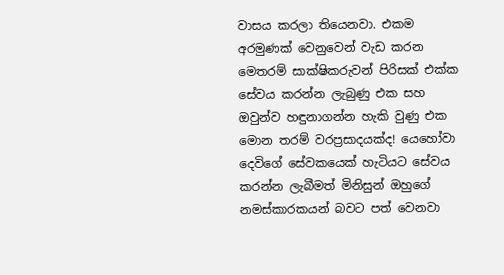වාසය කරලා තියෙනවා. එකම අරමුණක් වෙනුවෙන් වැඩ කරන මෙතරම් සාක්ෂිකරුවන් පිරිසක් එක්ක සේවය කරන්න ලැබුණු එක සහ ඔවුන්ව හඳුනාගන්න හැකි වුණු එක මොන තරම් වරප්‍රසාදයක්ද! යෙහෝවා දෙවිගේ සේවකයෙක් හැටියට සේවය කරන්න ලැබීමත් මිනිසුන් ඔහුගේ නමස්කාරකයන් බවට පත් වෙනවා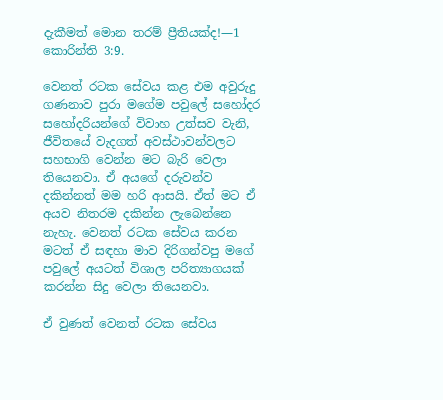දැකීමත් මොන තරම් ප්‍රීතියක්ද!—1 කොරින්ති 3:9.

වෙනත් රටක සේවය කළ එම අවුරුදු ගණනාව පුරා මගේම පවුලේ සහෝදර සහෝදරියන්ගේ විවාහ උත්සව වැනි, ජීවිතයේ වැදගත් අවස්ථාවන්වලට සහභාගි වෙන්න මට බැරි වෙලා තියෙනවා. ඒ අයගේ දරුවන්ව දකින්නත් මම හරි ආසයි. ඒත් මට ඒ අයව නිතරම දකින්න ලැබෙන්නෙ නැහැ. වෙනත් රටක සේවය කරන මටත් ඒ සඳහා මාව දිරිගන්වපු මගේ පවුලේ අයටත් විශාල පරිත්‍යාගයක් කරන්න සිදු වෙලා තියෙනවා.

ඒ වුණත් වෙනත් රටක සේවය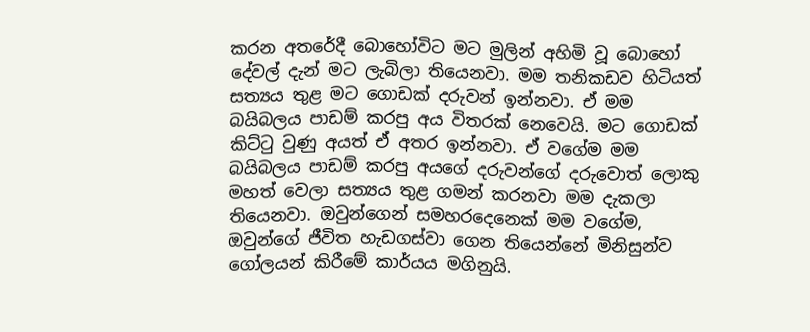කරන අතරේදී බොහෝවිට මට මුලින් අහිමි වූ බොහෝ දේවල් දැන් මට ලැබිලා තියෙනවා. මම තනිකඩව හිටියත් සත්‍යය තුළ මට ගොඩක් දරුවන් ඉන්නවා. ඒ මම බයිබලය පාඩම් කරපු අය විතරක් නෙවෙයි. මට ගොඩක් කිට්ටු වුණු අයත් ඒ අතර ඉන්නවා. ඒ වගේම මම බයිබලය පාඩම් කරපු අයගේ දරුවන්ගේ දරුවොත් ලොකු මහත් වෙලා සත්‍යය තුළ ගමන් කරනවා මම දැකලා තියෙනවා. ඔවුන්ගෙන් සමහරදෙනෙක් මම වගේම, ඔවුන්ගේ ජීවිත හැඩගස්වා ගෙන තියෙන්නේ මිනිසුන්ව ගෝලයන් කිරීමේ කාර්යය මගිනුයි.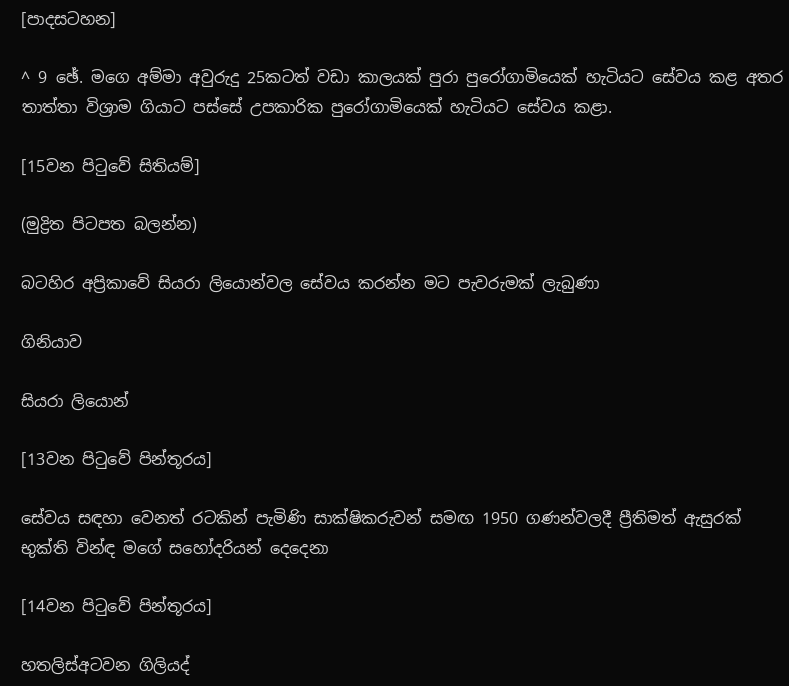[පාදසටහන]

^ 9 ඡේ. මගෙ අම්මා අවුරුදු 25කටත් වඩා කාලයක් පුරා පුරෝගාමියෙක් හැටියට සේවය කළ අතර තාත්තා විශ්‍රාම ගියාට පස්සේ උපකාරික පුරෝගාමියෙක් හැටියට සේවය කළා.

[15වන පිටුවේ සිතියම්]

(මුද්‍රිත පිටපත බලන්න)

බටහිර අප්‍රිකාවේ සියරා ලියොන්වල සේවය කරන්න මට පැවරුමක් ලැබුණා

ගිනියාව

සියරා ලියොන්

[13වන පිටුවේ පින්තූරය]

සේවය සඳහා වෙනත් රටකින් පැමිණි සාක්ෂිකරුවන් සමඟ 1950 ගණන්වලදී ප්‍රීතිමත් ඇසුරක් භුක්ති වින්ඳ මගේ සහෝදරියන් දෙදෙනා

[14වන පිටුවේ පින්තූරය]

හතලිස්අටවන ගිලියද්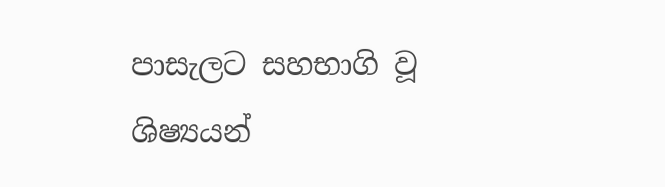පාසැලට සහභාගි වූ ශිෂ්‍යයන්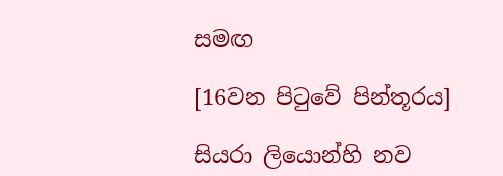සමඟ

[16වන පිටුවේ පින්තූරය]

සියරා ලියොන්හි නව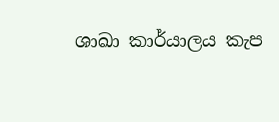ශාඛා කාර්යාලය කැප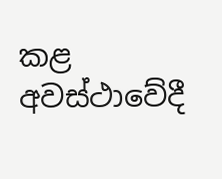කළ අවස්ථාවේදී